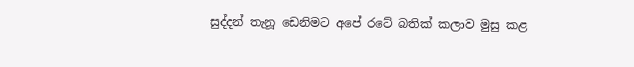සුද්දන් තැනූ ඩෙනිමට අපේ රටේ බතික් කලාව මුසු කළ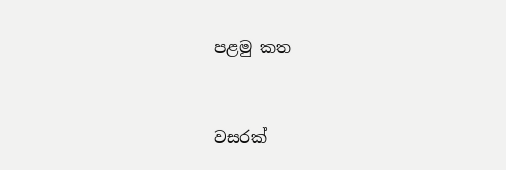පළමු කත


වසරක්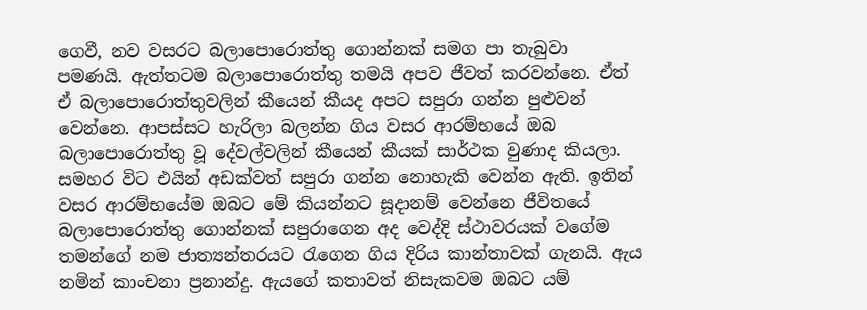ගෙවී, නව වසරට බලාපොරොත්තු ගොන්නක් සමග පා තැබුවා පමණයි. ඇත්තටම බලාපොරොත්තු තමයි අපව ජීවත් කරවන්නෙ. ඒත් ඒ බලාපොරොත්තුවලින් කීයෙන් කීයද අපට සපුරා ගන්න පුළුවන් වෙන්නෙ. ආපස්සට හැරිලා බලන්න ගිය වසර ආරම්භයේ ඔබ බලාපොරොත්තු වූ දේවල්වලින් කීයෙන් කීයක් සාර්ථක වුණාද කියලා. සමහර විට එයින් අඩක්වත් සපුරා ගන්න නොහැකි වෙන්න ඇති. ඉතින් වසර ආරම්භයේම ඔබට මේ කියන්නට සූදානම් වෙන්නෙ ජීවිතයේ බලාපොරොත්තු ගොන්නක් සපුරාගෙන අද වෙද්දි ස්ථාවරයක් වගේම තමන්ගේ නම ජාත්‍යන්තරයට රැගෙන ගිය දිරිය කාන්තාවක් ගැනයි. ඇය නමින් කාංචනා ප්‍රනාන්දු. ඇයගේ කතාවත් නිසැකවම ඔබට යම්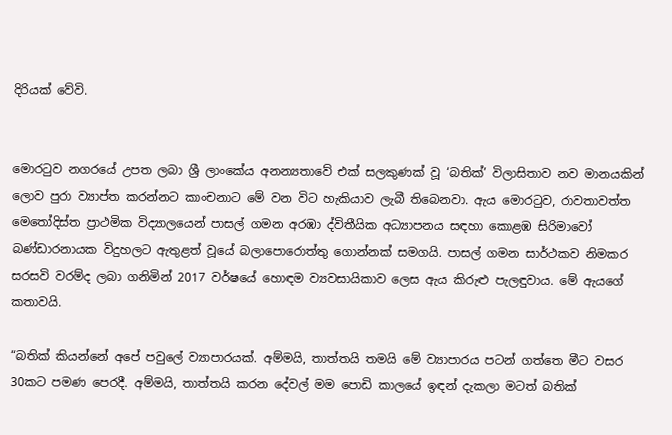දිරියක් වේවි.


මොරටුව නගරයේ උපත ලබා ශ්‍රී ලාංකේය අනන්‍යතාවේ එක් සලකුණක් වූ ‘බතික්’ විලාසිතාව නව මානයකින් ලොව පුරා ව්‍යාප්ත කරන්නට කාංචනාට මේ වන විට හැකියාව ලැබී තිබෙනවා. ඇය මොරටුව, රාවතාවත්ත මෙතෝදිස්ත ප්‍රාථමික විද්‍යාලයෙන් පාසල් ගමන අරඹා ද්විතීයික අධ්‍යාපනය සඳහා කොළඹ සිරිමාවෝ බණ්ඩාරනායක විදුහලට ඇතුළත් වූයේ බලාපොරොත්තු ගොන්නක් සමගයි. පාසල් ගමන සාර්ථකව නිමකර සරසවි වරම්ද ලබා ගනිමින් 2017 වර්ෂයේ හොඳම ව්‍යවසායිකාව ලෙස ඇය කිරුළු පැලඳුවාය. මේ ඇයගේ කතාවයි.

“බතික් කියන්නේ අපේ පවුලේ ව්‍යාපාරයක්. අම්මයි, තාත්තයි තමයි මේ ව්‍යාපාරය පටන් ගත්තෙ මීට වසර 30කට පමණ පෙරදී. අම්මයි, තාත්තයි කරන දේවල් මම පොඩි කාලයේ ඉඳන් දැකලා මටත් බතික්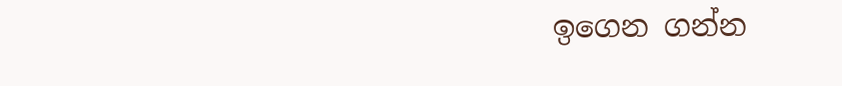ඉගෙන ගන්න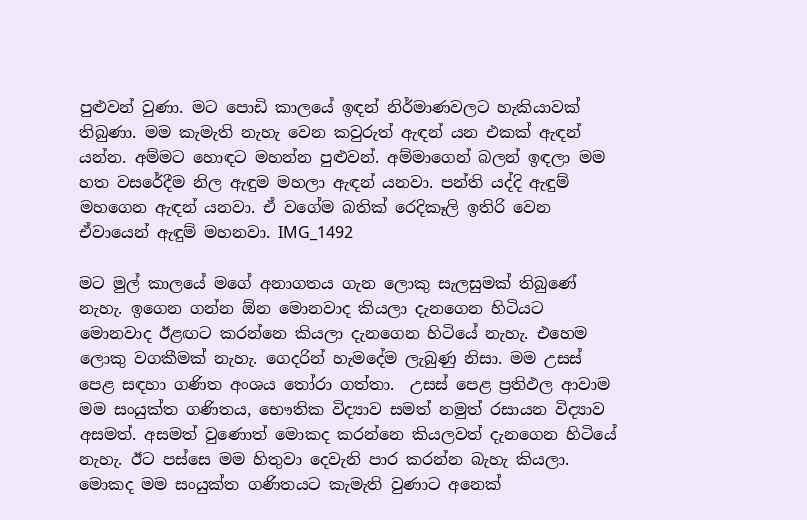පුළුවන් වුණා. මට පොඩි කාලයේ ඉඳන් නිර්මාණවලට හැකියාවක් තිබුණා. මම කැමැති නැහැ වෙන කවුරුත් ඇඳන් යන එකක් ඇඳන් යන්න. අම්මට හොඳට මහන්න පුළුවන්. අම්මාගෙන් බලන් ඉඳලා මම හත වසරේදීම නිල ඇඳුම මහලා ඇඳන් යනවා. පන්ති යද්දි ඇඳුම් මහගෙන ඇඳන් යනවා. ඒ වගේම බතික් රෙදිකෑලි ඉතිරි වෙන ඒවායෙන් ඇඳුම් මහනවා. IMG_1492

මට මුල් කාලයේ මගේ අනාගතය ගැන ලොකු සැලසුමක් තිබුණේ නැහැ. ඉගෙන ගන්න ඕන මොනවාද කියලා දැනගෙන හිටියට මොනවාද ඊළඟට කරන්නෙ කියලා දැනගෙන හිටියේ නැහැ. එහෙම ලොකු වගකීමක් නැහැ. ගෙදරින් හැමදේම ලැබුණු නිසා. මම උසස් පෙළ සඳහා ගණිත අංශය තෝරා ගත්තා.  උසස් පෙළ ප්‍රතිඵල ආවාම මම සංයුක්ත ගණිතය, භෞතික විද්‍යාව සමත් නමුත් රසායන විද්‍යාව අසමත්. අසමත් වුණොත් මොකද කරන්නෙ කියලවත් දැනගෙන හිටියේ නැහැ. ඊට පස්සෙ මම හිතුවා දෙවැනි පාර කරන්න බැහැ කියලා. මොකද මම සංයුක්ත ගණිතයට කැමැති වුණාට අනෙක්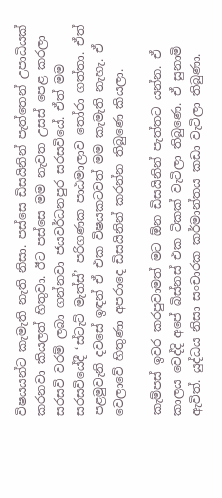විෂයයන්ට කැමැති නැති නිසා. පස්සෙ ඩිසයිනින් පැත්තෙන් උපාධියක් කරනවා කියලත් හිතුවා. ඊට පස්සෙ මම නැවත උසස් පෙළ කරලා සරසවි වරම් ලබා ගන්නවා ජයවර්ධනපුර සරසවියේ. ඒත් මම සරසවියේදී ‘ස්ටැට් මැත්ස්’ පරිගණක පාඨමාලාව තෝරා ගත්තා. ඒත්  පළමුවැනි දවසේ ඉඳන් ඒ එක විෂයකටවත් මම කැමැති නැහැ. ඒ වෙලාවේ හිතුණා අපරාදෙ ඩිසයිනින් කරන්න තිබුණෙ කියලා.

කැම්පස් ඉවර කරපුවාමත් මට ඕන ඩිසයිනින් පැත්තට යන්න. ඒ කාලය වෙද්දි අපේ බිස්නස් එක ටිකක් වැටිලා තිබුණෙ. ඒ සුනාමි ඇවිත්. යුද්ධය නිසා සංචාරක කර්මාන්තය කඩා වැටිලා තිබුණා.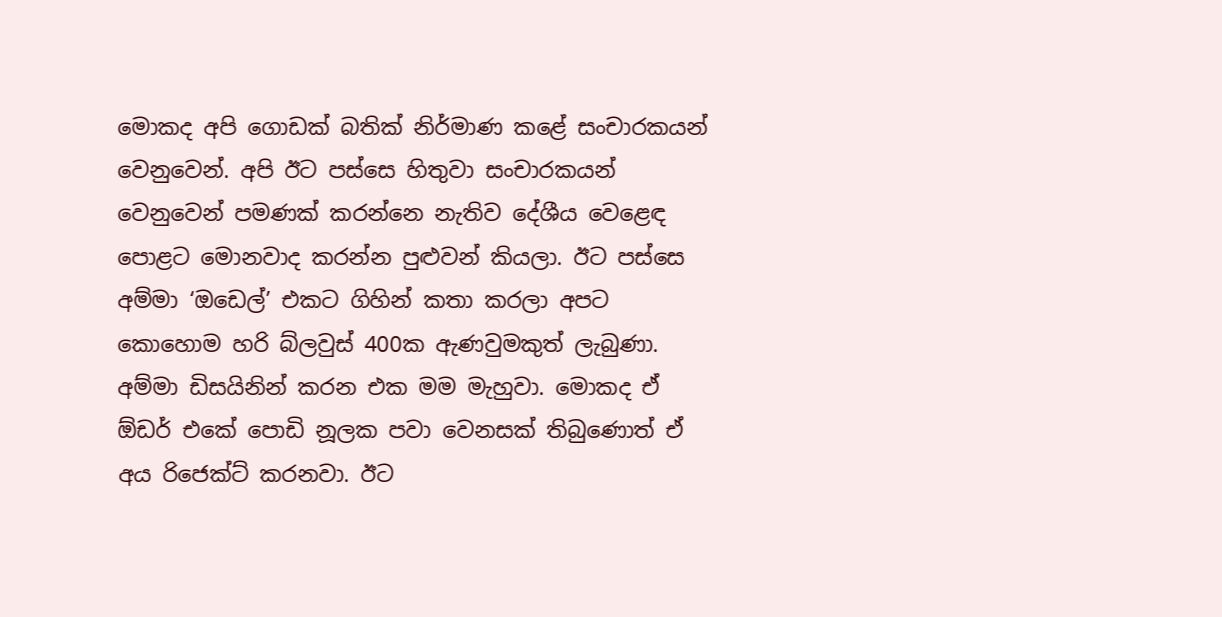මොකද අපි ගොඩක් බතික් නිර්මාණ කළේ සංචාරකයන් වෙනුවෙන්. අපි ඊට පස්සෙ හිතුවා සංචාරකයන් වෙනුවෙන් පමණක් කරන්නෙ නැතිව දේශීය වෙළෙඳ පොළට මොනවාද කරන්න පුළුවන් කියලා. ඊට පස්සෙ අම්මා ‘ඔඩෙල්’ එකට ගිහින් කතා කරලා අපට කොහොම හරි බ්ලවුස් 400ක ඇණවුමකුත් ලැබුණා. අම්මා ඩිසයිනින් කරන එක මම මැහුවා. මොකද ඒ ඕඩර් එකේ පොඩි නූලක පවා වෙනසක් තිබුණොත් ඒ අය රිජෙක්ට් කරනවා. ඊට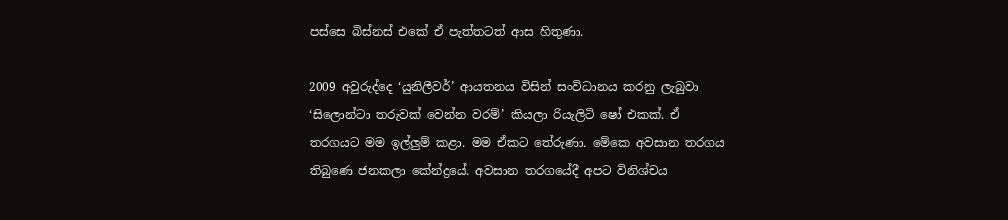පස්සෙ බිස්නස් එකේ ඒ පැත්තටත් ආස හිතුණා.

2009 අවුරුද්දෙ ‘යුනිලීවර්’ ආයතනය විසින් සංවිධානය කරනු ලැබුවා ‘සිලොන්ටා තරුවක් වෙන්න වරම්’ කියලා රියැලිටි ෂෝ එකක්. ඒ තරගයට මම ඉල්ලුම් කළා. මම ඒකට තේරුණා. මේකෙ අවසාන තරගය තිබුණෙ ජනකලා කේන්ද්‍රයේ. අවසාන තරගයේදී අපට විනිශ්චය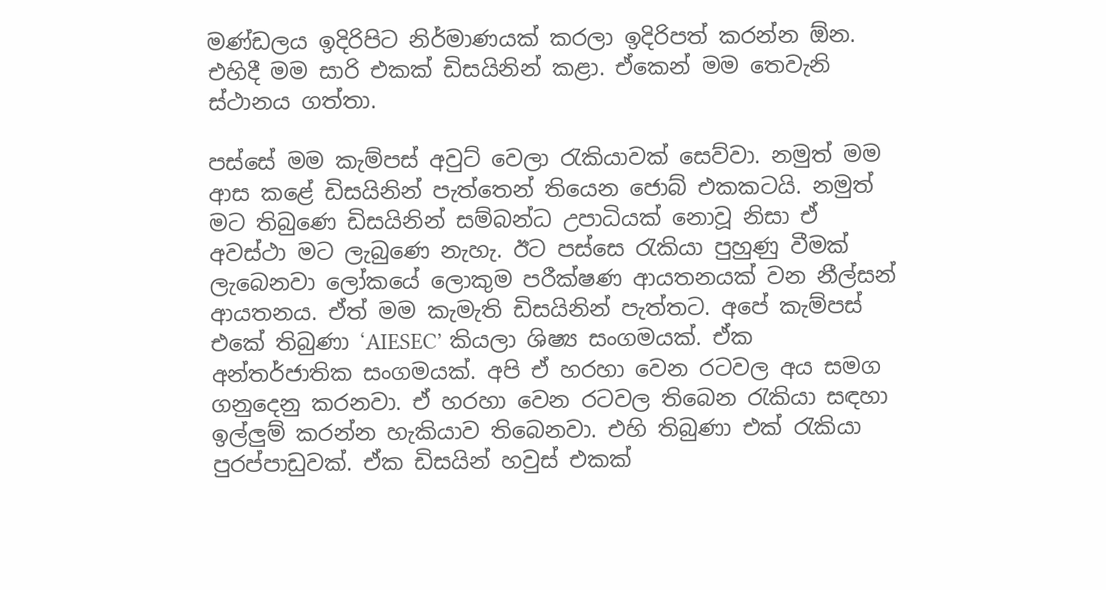මණ්ඩලය ඉදිරිපිට නිර්මාණයක් කරලා ඉදිරිපත් කරන්න ඕන. එහිදී මම සාරි එකක් ඩිසයිනින් කළා. ඒකෙන් මම තෙවැනි ස්ථානය ගත්තා.

පස්සේ මම කැම්පස් අවුට් වෙලා රැකියාවක් සෙව්වා. නමුත් මම ආස කළේ ඩිසයිනින් පැත්තෙන් තියෙන ජොබ් එකකටයි. නමුත් මට තිබුණෙ ඩිසයිනින් සම්බන්ධ උපාධියක් නොවූ නිසා ඒ අවස්ථා මට ලැබුණෙ නැහැ. ඊට පස්සෙ රැකියා පුහුණු වීමක් ලැබෙනවා ලෝකයේ ලොකුම පරීක්ෂණ ආයතනයක් වන නීල්සන් ආයතනය. ඒත් මම කැමැති ඩිසයිනින් පැත්තට. අපේ කැම්පස් එකේ තිබුණා ‘AIESEC’ කියලා ශිෂ්‍ය සංගමයක්. ඒක අන්තර්ජාතික සංගමයක්. අපි ඒ හරහා වෙන රටවල අය සමග ගනුදෙනු කරනවා. ඒ හරහා වෙන රටවල තිබෙන රැකියා සඳහා ඉල්ලුම් කරන්න හැකියාව තිබෙනවා. එහි තිබුණා එක් රැකියා පුරප්පාඩුවක්. ඒක ඩිසයින් හවුස් එකක්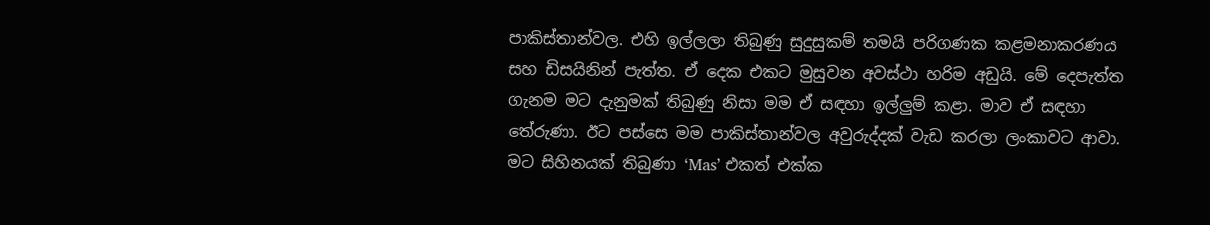පාකිස්තාන්වල. එහි ඉල්ලලා තිබුණු සුදුසුකම් තමයි පරිගණක කළමනාකරණය සහ ඩිසයිනින් පැත්ත. ඒ දෙක එකට මුසුවන අවස්ථා හරිම අඩුයි. මේ දෙපැත්ත ගැනම මට දැනුමක් තිබුණු නිසා මම ඒ සඳහා ඉල්ලුම් කළා. මාව ඒ සඳහා තේරුණා. ඊට පස්සෙ මම පාකිස්තාන්වල අවුරුද්දක් වැඩ කරලා ලංකාවට ආවා. මට සිහිනයක් තිබුණා ‘Mas’ එකත් එක්ක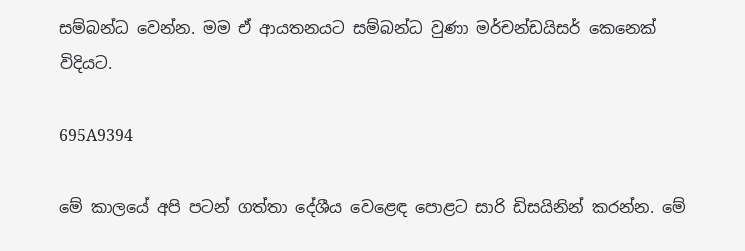සම්බන්ධ වෙන්න. මම ඒ ආයතනයට සම්බන්ධ වුණා මර්චන්ඩයිසර් කෙනෙක් විදියට.

695A9394

මේ කාලයේ අපි පටන් ගත්තා දේශීය වෙළෙඳ පොළට සාරි ඩිසයිනින් කරන්න. මේ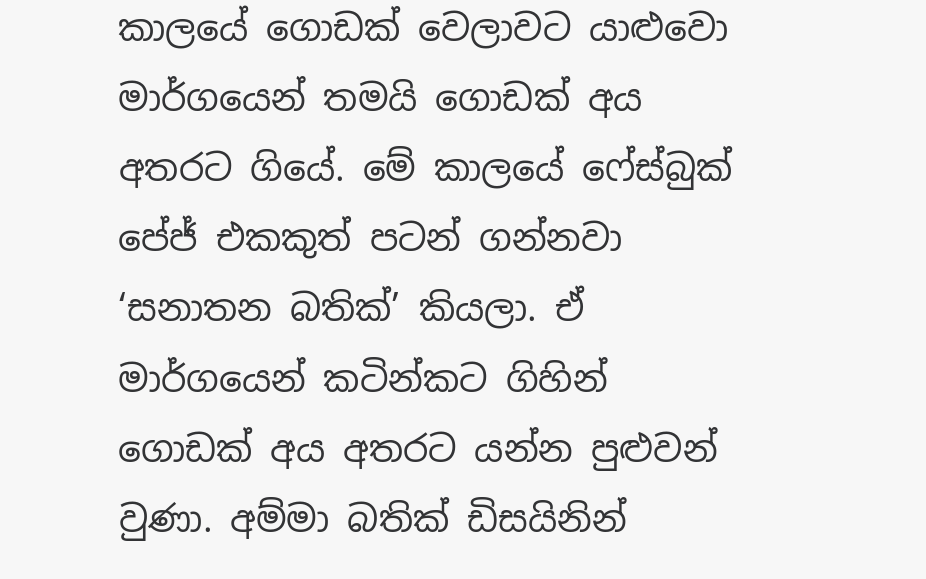කාලයේ ගොඩක් වෙලාවට යාළුවො මාර්ගයෙන් තමයි ගොඩක් අය අතරට ගියේ. මේ කාලයේ ෆේස්බුක් පේජ් එකකුත් පටන් ගන්නවා ‘සනාතන බතික්’ කියලා. ඒ මාර්ගයෙන් කටින්කට ගිහින් ගොඩක් අය අතරට යන්න පුළුවන් වුණා. අම්මා බතික් ඩිසයිනින්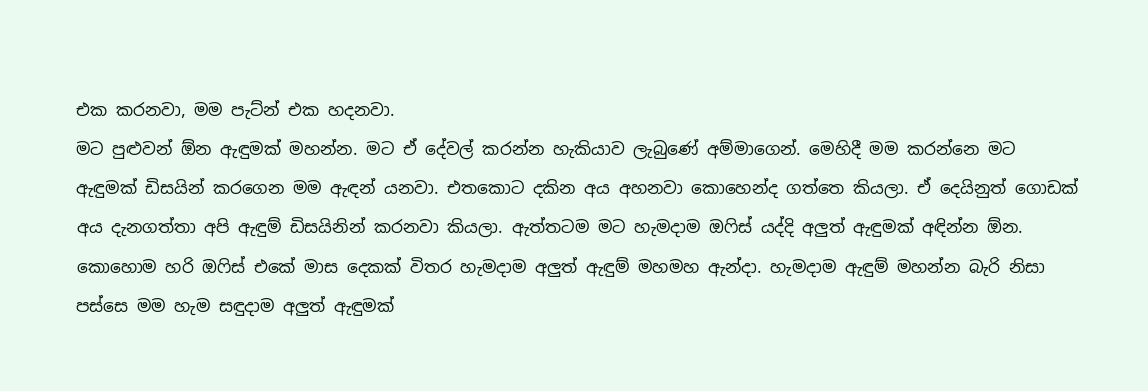එක කරනවා, මම පැට්න් එක හදනවා.
මට පුළුවන් ඕන ඇඳුමක් මහන්න. මට ඒ දේවල් කරන්න හැකියාව ලැබුණේ අම්මාගෙන්. මෙහිදී මම කරන්නෙ මට ඇඳුමක් ඩිසයින් කරගෙන මම ඇඳන් යනවා. එතකොට දකින අය අහනවා කොහෙන්ද ගත්තෙ කියලා. ඒ දෙයිනුත් ගොඩක් අය දැනගත්තා අපි ඇඳුම් ඩිසයිනින් කරනවා කියලා. ඇත්තටම මට හැමදාම ඔෆිස් යද්දි අලුත් ඇඳුමක් අඳින්න ඕන. කොහොම හරි ඔෆිස් එකේ මාස දෙකක් විතර හැමදාම අලුත් ඇඳුම් මහමහ ඇන්දා. හැමදාම ඇඳුම් මහන්න බැරි නිසා පස්සෙ මම හැම සඳුදාම අලුත් ඇඳුමක්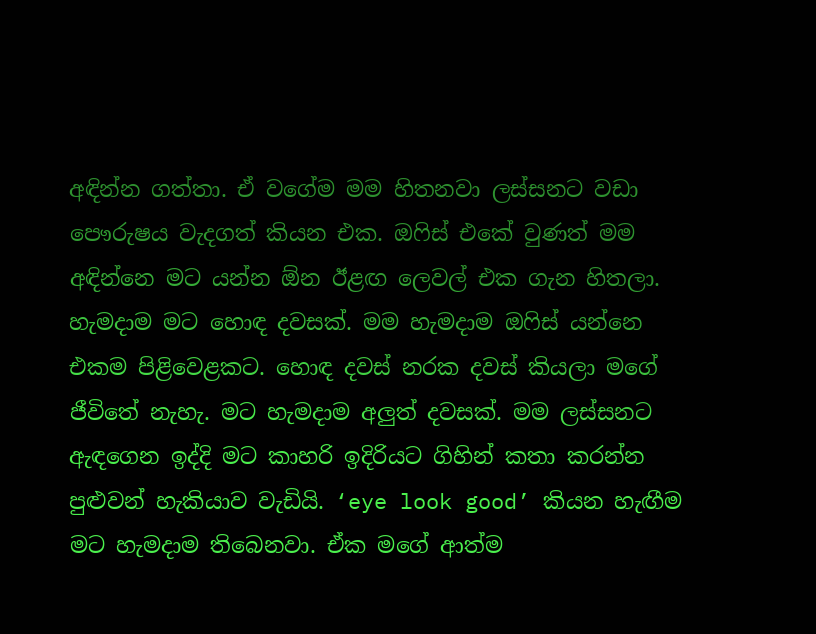අඳින්න ගත්තා. ඒ වගේම මම හිතනවා ලස්සනට වඩා පෞරුෂය වැදගත් කියන එක. ඔෆිස් එකේ වුණත් මම අඳින්නෙ මට යන්න ඕන ඊළඟ ලෙවල් එක ගැන හිතලා. හැමදාම මට හොඳ දවසක්. මම හැමදාම ඔෆිස් යන්නෙ එකම පිළිවෙළකට. හොඳ දවස් නරක දවස් කියලා මගේ ජීවිතේ නැහැ. මට හැමදාම අලුත් දවසක්. මම ලස්සනට ඇඳගෙන ඉද්දි මට කාහරි ඉදිරියට ගිහින් කතා කරන්න පුළුවන් හැකියාව වැඩියි. ‘eye look good’ කියන හැඟීම මට හැමදාම තිබෙනවා. ඒක මගේ ආත්ම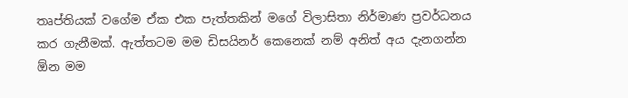තෘප්තියක් වගේම ඒක එක පැත්තකින් මගේ විලාසිතා නිර්මාණ ප්‍රවර්ධනය කර ගැනීමක්. ඇත්තටම මම ඩිසයිනර් කෙනෙක් නම් අනිත් අය දැනගන්න ඕන මම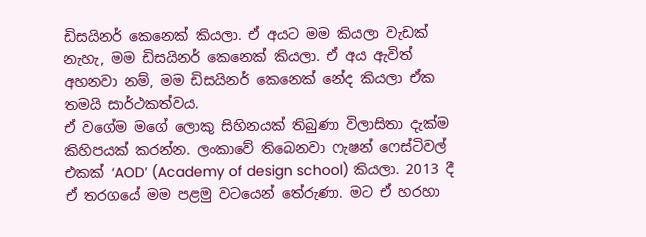ඩිසයිනර් කෙනෙක් කියලා. ඒ අයට මම කියලා වැඩක් නැහැ, මම ඩිසයිනර් කෙනෙක් කියලා. ඒ අය ඇවිත් අහනවා නම්, මම ඩිසයිනර් කෙනෙක් නේද කියලා ඒක තමයි සාර්ථකත්වය.
ඒ වගේම මගේ ලොකු සිහිනයක් තිබුණා විලාසිතා දැක්ම කිහිපයක් කරන්න. ලංකාවේ තිබෙනවා ෆැෂන් ෆෙස්ටිවල් එකක් ‘AOD’ (Academy of design school) කියලා. 2013 දී ඒ තරගයේ මම පළමු වටයෙන් තේරුණා. මට ඒ හරහා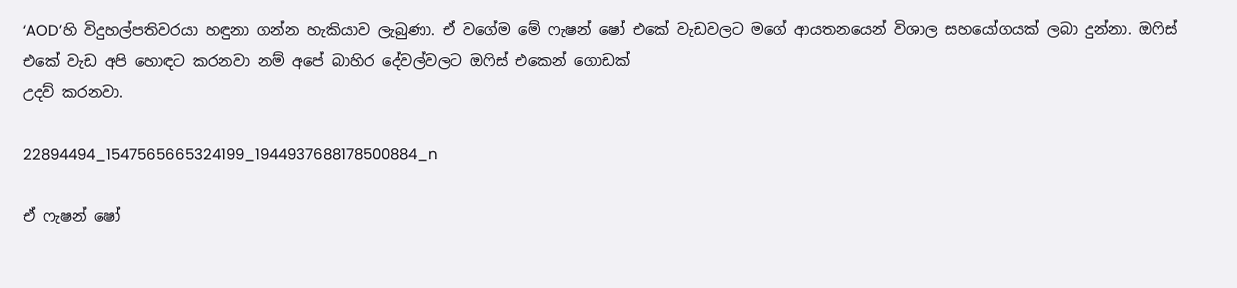‘AOD’හි විදුහල්පතිවරයා හඳුනා ගන්න හැකියාව ලැබුණා. ඒ වගේම මේ ෆැෂන් ෂෝ එකේ වැඩවලට මගේ ආයතනයෙන් විශාල සහයෝගයක් ලබා දුන්නා. ඔෆිස් එකේ වැඩ අපි හොඳට කරනවා නම් අපේ බාහිර දේවල්වලට ඔෆිස් එකෙන් ගොඩක්
උදව් කරනවා.

22894494_1547565665324199_1944937688178500884_n

ඒ ෆැෂන් ෂෝ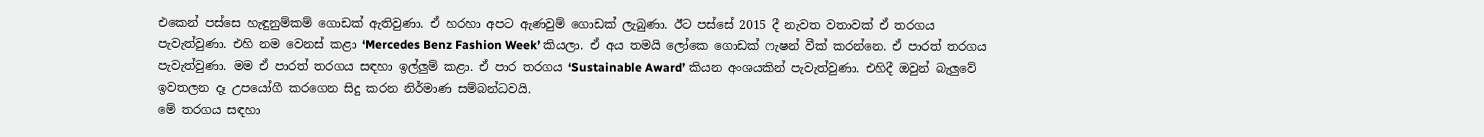එකෙන් පස්සෙ හැඳුනුම්කම් ගොඩක් ඇතිවුණා. ඒ හරහා අපට ඇණවුම් ගොඩක් ලැබුණා. ඊට පස්සේ 2015 දී නැවත වතාවක් ඒ තරගය පැවැත්වුණා. එහි නම වෙනස් කළා ‘Mercedes Benz Fashion Week’ කියලා. ඒ අය තමයි ලෝකෙ ගොඩක් ෆැෂන් වීක් කරන්නෙ. ඒ පාරත් තරගය පැවැත්වුණා. මම ඒ පාරත් තරගය සඳහා ඉල්ලුම් කළා. ඒ පාර තරගය ‘Sustainable Award’ කියන අංශයකින් පැවැත්වුණා. එහිදී ඔවුන් බැලුවේ ඉවතලන දෑ උපයෝගී කරගෙන සිදු කරන නිර්මාණ සම්බන්ධවයි.
මේ තරගය සඳහා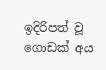ඉදිරිපත් වූ ගොඩක් අය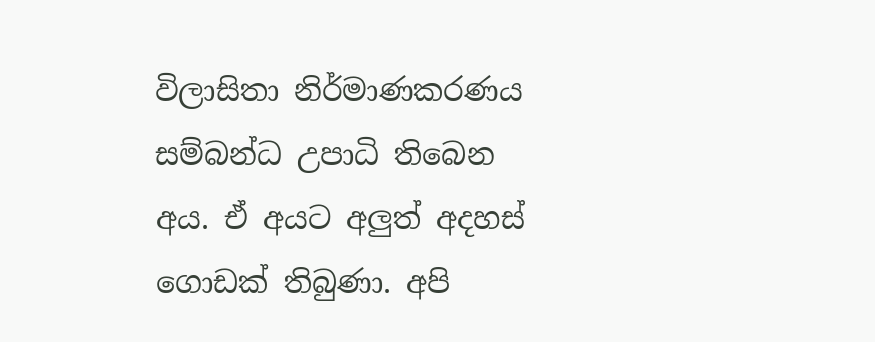විලාසිතා නිර්මාණකරණය සම්බන්ධ උපාධි තිබෙන අය. ඒ අයට අලුත් අදහස් ගොඩක් තිබුණා. අපි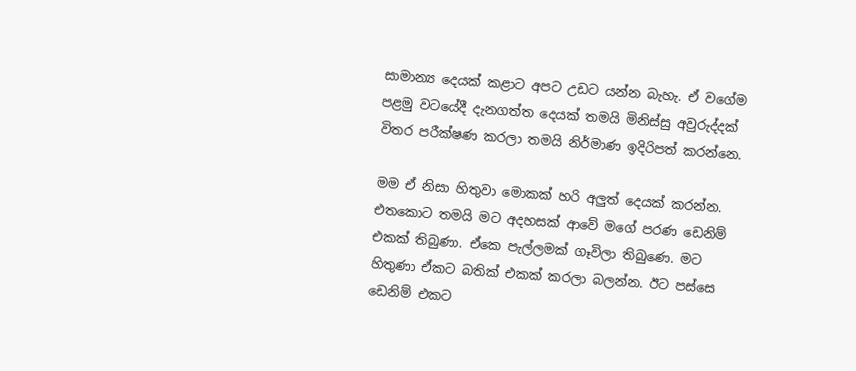සාමාන්‍ය දෙයක් කළාට අපට උඩට යන්න බැහැ. ඒ වගේම පළමු වටයේදී දැනගත්ත දෙයක් තමයි මිනිස්සු අවුරුද්දක් විතර පරීක්ෂණ කරලා තමයි නිර්මාණ ඉදිරිපත් කරන්නෙ.

මම ඒ නිසා හිතුවා මොකක් හරි අලුත් දෙයක් කරන්න. එතකොට තමයි මට අදහසක් ආවේ මගේ පරණ ඩෙනිම් එකක් තිබුණා. ඒකෙ පැල්ලමක් ගෑවිලා තිබුණෙ. මට හිතුණා ඒකට බතික් එකක් කරලා බලන්න. ඊට පස්සෙ ඩෙනිම් එකට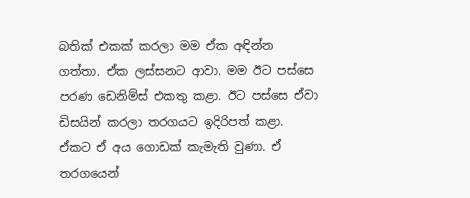බතික් එකක් කරලා මම ඒක අඳින්න ගත්තා. ඒක ලස්සනට ආවා. මම ඊට පස්සෙ පරණ ඩෙනිම්ස් එකතු කළා. ඊට පස්සෙ ඒවා ඩිසයින් කරලා තරගයට ඉදිරිපත් කළා. ඒකට ඒ අය ගොඩක් කැමැති වුණා. ඒ තරගයෙන්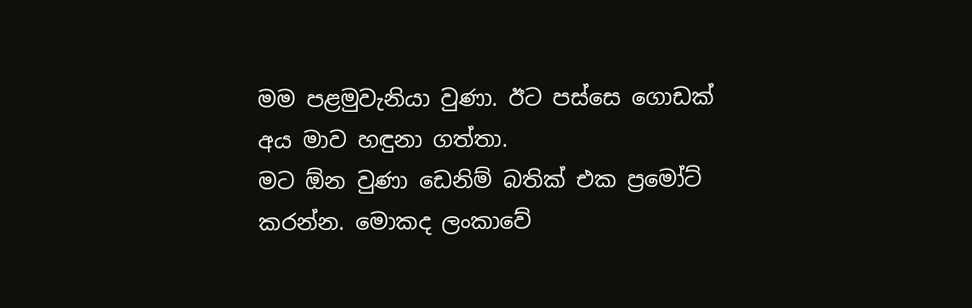මම පළමුවැනියා වුණා. ඊට පස්සෙ ගොඩක් අය මාව හඳුනා ගත්තා.
මට ඕන වුණා ඩෙනිම් බතික් එක ප්‍රමෝට් කරන්න. මොකද ලංකාවේ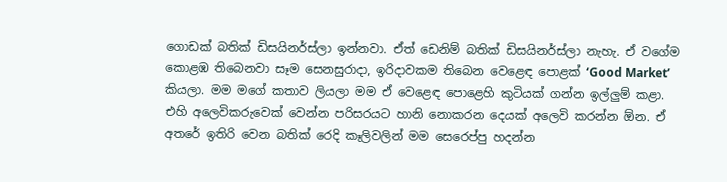ගොඩක් බතික් ඩිසයිනර්ස්ලා ඉන්නවා. ඒත් ඩෙනිම් බතික් ඩිසයිනර්ස්ලා නැහැ. ඒ වගේම කොළඹ තිබෙනවා සෑම සෙනසුරාදා, ඉරිදාවකම තිබෙන වෙළෙඳ පොළක් ‘Good Market’ කියලා. මම මගේ කතාව ලියලා මම ඒ වෙළෙඳ පොළෙහි කුටියක් ගන්න ඉල්ලුම් කළා. එහි අලෙවිකරුවෙක් වෙන්න පරිසරයට හානි නොකරන දෙයක් අලෙවි කරන්න ඕන. ඒ අතරේ ඉතිරි වෙන බතික් රෙදි කෑලිවලින් මම සෙරෙප්පු හදන්න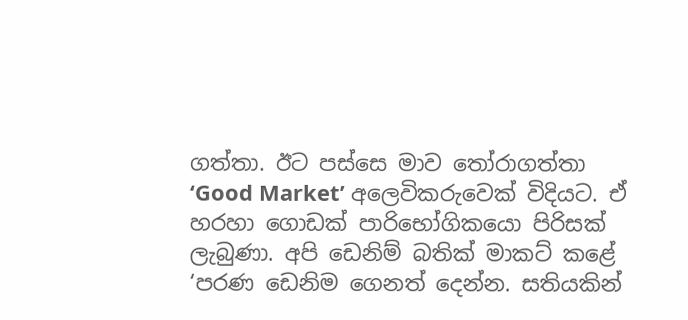ගත්තා. ඊට පස්සෙ මාව තෝරාගත්තා ‘Good Market’ අලෙවිකරුවෙක් විදියට. ඒ හරහා ගොඩක් පාරිභෝගිකයො පිරිසක් ලැබුණා. අපි ඩෙනිම් බතික් මාකට් කළේ ‘පරණ ඩෙනිම ගෙනත් දෙන්න. සතියකින්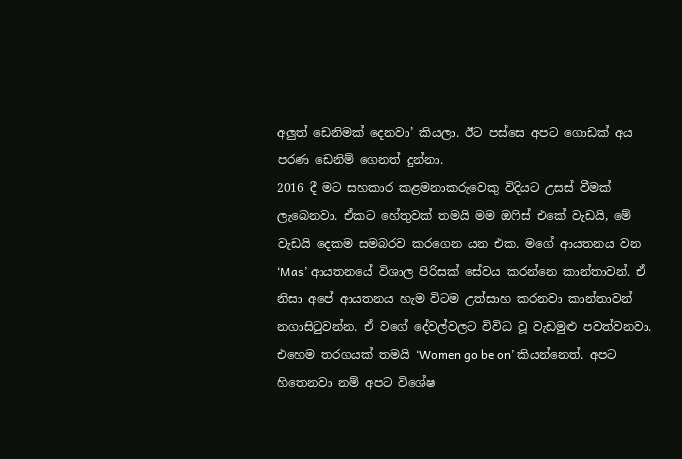අලුත් ඩෙනිමක් දෙනවා’ කියලා. ඊට පස්සෙ අපට ගොඩක් අය පරණ ඩෙනිම් ගෙනත් දුන්නා.
2016 දී මට සහකාර කළමනාකරුවෙකු විදියට උසස් වීමක් ලැබෙනවා. ඒකට හේතුවක් තමයි මම ඔෆිස් එකේ වැඩයි, මේ වැඩයි දෙකම සමබරව කරගෙන යන එක. මගේ ආයතනය වන ‘Mas’ ආයතනයේ විශාල පිරිසක් සේවය කරන්නෙ කාන්තාවන්. ඒ නිසා අපේ ආයතනය හැම විටම උත්සාහ කරනවා කාන්තාවන් නගාසිටුවන්න. ඒ වගේ දේවල්වලට විවිධ වූ වැඩමුළු පවත්වනවා. එහෙම තරගයක් තමයි ‘Women go be on’ කියන්නෙත්. අපට හිතෙනවා නම් අපට විශේෂ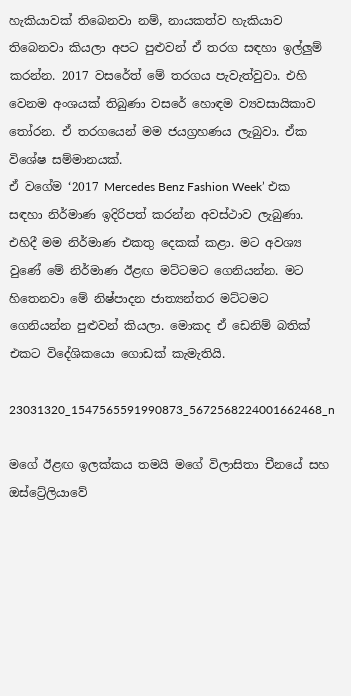හැකියාවක් තිබෙනවා නම්, නායකත්ව හැකියාව තිබෙනවා කියලා අපට පුළුවන් ඒ තරග සඳහා ඉල්ලුම් කරන්න. 2017 වසරේත් මේ තරගය පැවැත්වුවා. එහි වෙනම අංශයක් තිබුණා වසරේ හොඳම ව්‍යවසායිකාව තෝරන. ඒ තරගයෙන් මම ජයග්‍රහණය ලැබුවා. ඒක විශේෂ සම්මානයක්.
ඒ වගේම ‘2017 Mercedes Benz Fashion Week’ එක සඳහා නිර්මාණ ඉදිරිපත් කරන්න අවස්ථාව ලැබුණා. එහිදී මම නිර්මාණ එකතු දෙකක් කළා. මට අවශ්‍ය වුණේ මේ නිර්මාණ ඊළඟ මට්ටමට ගෙනියන්න. මට හිතෙනවා මේ නිෂ්පාදන ජාත්‍යන්තර මට්ටමට ගෙනියන්න පුළුවන් කියලා. මොකද ඒ ඩෙනිම් බතික් එකට විදේශිකයො ගොඩක් කැමැතියි.

23031320_1547565591990873_5672568224001662468_n

මගේ ඊළඟ ඉලක්කය තමයි මගේ විලාසිතා චීනයේ සහ ඔස්ට්‍රේලියාවේ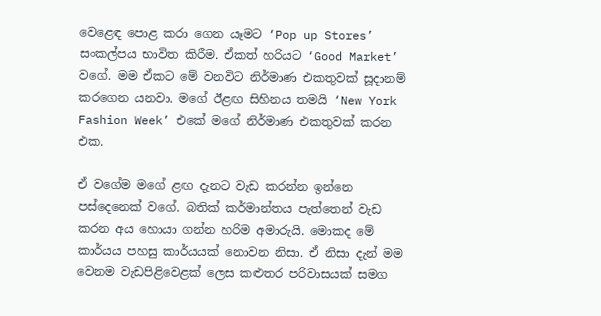වෙළෙඳ පොළ කරා ගෙන යෑමට ‘Pop up Stores’ සංකල්පය භාවිත කිරීම. ඒකත් හරියට ‘Good Market’ වගේ. මම ඒකට මේ වනවිට නිර්මාණ එකතුවක් සූදානම් කරගෙන යනවා. මගේ ඊළඟ සිහිනය තමයි ‘New York  Fashion Week’ එකේ මගේ නිර්මාණ එකතුවක් කරන එක.

ඒ වගේම මගේ ළඟ දැනට වැඩ කරන්න ඉන්නෙ පස්දෙනෙක් වගේ. බතික් කර්මාන්තය පැත්තෙන් වැඩ කරන අය හොයා ගන්න හරිම අමාරුයි. මොකද මේ කාර්යය පහසු කාර්යයක් නොවන නිසා. ඒ නිසා දැන් මම වෙනම වැඩපිළිවෙළක් ලෙස කළුතර පරිවාසයක් සමග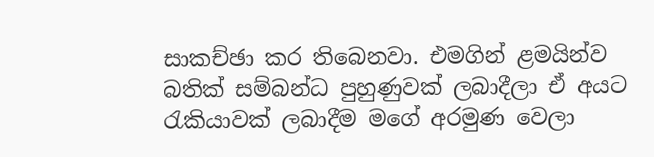සාකච්ඡා කර තිබෙනවා. එමගින් ළමයින්ව බතික් සම්බන්ධ පුහුණුවක් ලබාදීලා ඒ අයට රැකියාවක් ලබාදීම මගේ අරමුණ වෙලා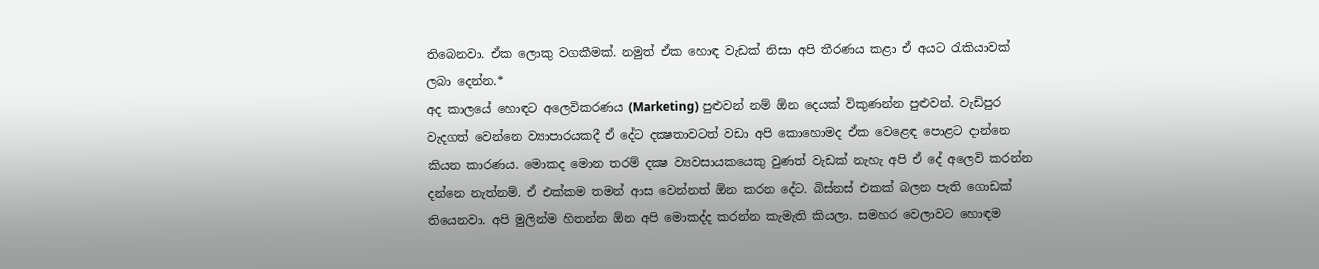තිබෙනවා. ඒක ලොකු වගකීමක්. නමුත් ඒක හොඳ වැඩක් නිසා අපි තීරණය කළා ඒ අයට රැකියාවක් ලබා දෙන්න.*
අද කාලයේ හොඳට අලෙවිකරණය (Marketing) පුළුවන් නම් ඕන දෙයක් විකුණන්න පුළුවන්. වැඩිපුර වැදගත් වෙන්නෙ ව්‍යාපාරයකදී ඒ දේට දක්‍ෂතාවටත් වඩා අපි කොහොමද ඒක වෙළෙඳ පොළට දාන්නෙ කියන කාරණය. මොකද මොන තරම් දක්‍ෂ ව්‍යවසායකයෙකු වුණත් වැඩක් නැහැ අපි ඒ දේ අලෙවි කරන්න දන්නෙ නැත්නම්. ඒ එක්කම තමන් ආස වෙන්නත් ඕන කරන දේට. බිස්නස් එකක් බලන පැති ගොඩක් තියෙනවා. අපි මුලින්ම හිතන්න ඕන අපි මොකද්ද කරන්න කැමැති කියලා. සමහර වෙලාවට හොඳම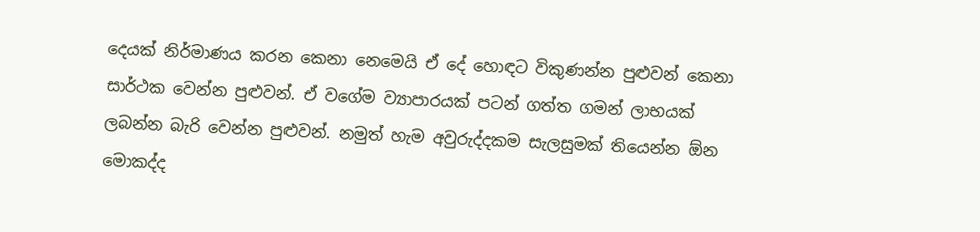දෙයක් නිර්මාණය කරන කෙනා නෙමෙයි ඒ දේ හොඳට විකුණන්න පුළුවන් කෙනා සාර්ථක වෙන්න පුළුවන්. ඒ වගේම ව්‍යාපාරයක් පටන් ගත්ත ගමන් ලාභයක් ලබන්න බැරි වෙන්න පුළුවන්. නමුත් හැම අවුරුද්දකම සැලසුමක් තියෙන්න ඕන මොකද්ද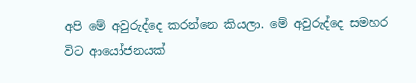අපි මේ අවුරුද්දෙ කරන්නෙ කියලා. මේ අවුරුද්දෙ සමහර විට ආයෝජනයක්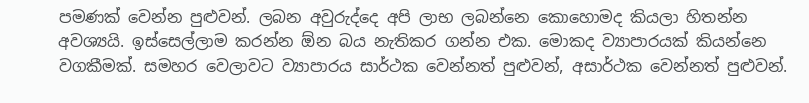පමණක් වෙන්න පුළුවන්. ලබන අවුරුද්දෙ අපි ලාභ ලබන්නෙ කොහොමද කියලා හිතන්න අවශ්‍යයි. ඉස්සෙල්ලාම කරන්න ඕන බය නැතිකර ගන්න එක. මොකද ව්‍යාපාරයක් කියන්නෙ වගකීමක්. සමහර වෙලාවට ව්‍යාපාරය සාර්ථක වෙන්නත් පුළුවන්, අසාර්ථක වෙන්නත් පුළුවන්.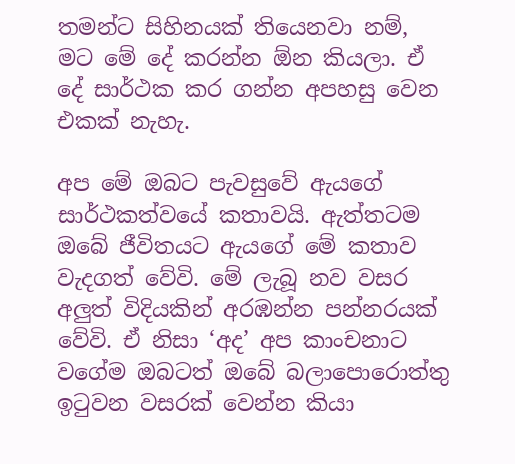තමන්ට සිහිනයක් තියෙනවා නම්, මට මේ දේ කරන්න ඕන කියලා. ඒ දේ සාර්ථක කර ගන්න අපහසු වෙන එකක් නැහැ.

අප මේ ඔබට පැවසුවේ ඇයගේ සාර්ථකත්වයේ කතාවයි. ඇත්තටම ඔබේ ජීවිතයට ඇයගේ මේ කතාව වැදගත් වේවි. මේ ලැබූ නව වසර අලුත් විදියකින් අරඹන්න පන්නරයක් වේවි. ඒ නිසා ‘අද’ අප කාංචනාට වගේම ඔබටත් ඔබේ බලාපොරොත්තු ඉටුවන වසරක් වෙන්න කියා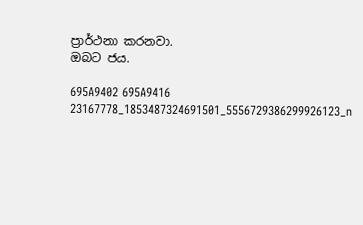ප්‍රාර්ථනා කරනවා.
ඔබට ජය.

695A9402 695A9416 23167778_1853487324691501_5556729386299926123_n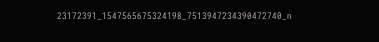23172391_1547565675324198_7513947234390472740_n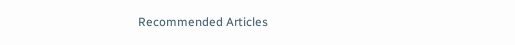Recommended Articles